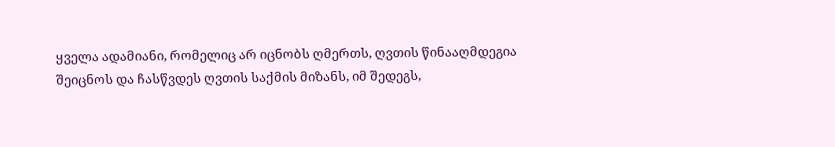ყველა ადამიანი, რომელიც არ იცნობს ღმერთს, ღვთის წინააღმდეგია
შეიცნოს და ჩასწვდეს ღვთის საქმის მიზანს, იმ შედეგს,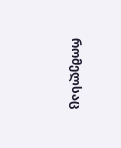რომელსაც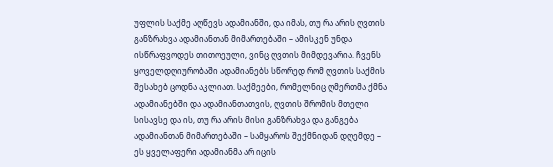უფლის საქმე აღწევს ადამიანში, და იმას, თუ რა არის ღვთის განზრახვა ადამიანთან მიმართებაში – ამისკენ უნდა ისწრაფვოდეს თითოეული, ვინც ღვთის მიმდევარია. ჩვენს ყოველდღიურობაში ადამიანებს სწორედ რომ ღვთის საქმის შესახებ ცოდნა აკლიათ. საქმეები, რომელნიც ღმერთმა ქმნა ადამიანებში და ადამიანთათვის, ღვთის შრომის მთელი სისავსე და ის, თუ რა არის მისი განზრახვა და განგება ადამიანთან მიმართებაში – სამყაროს შექმნიდან დღემდე – ეს ყველაფერი ადამიანმა არ იცის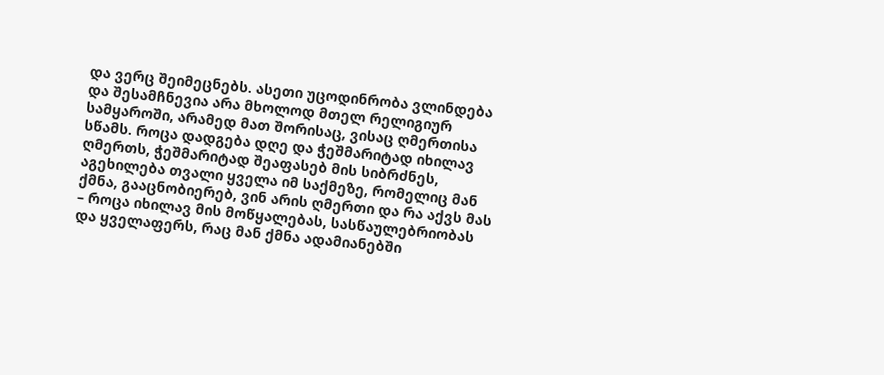და ვერც შეიმეცნებს. ასეთი უცოდინრობა ვლინდება და შესამჩნევია არა მხოლოდ მთელ რელიგიურ სამყაროში, არამედ მათ შორისაც, ვისაც ღმერთისა სწამს. როცა დადგება დღე და ჭეშმარიტად იხილავ ღმერთს, ჭეშმარიტად შეაფასებ მის სიბრძნეს, აგეხილება თვალი ყველა იმ საქმეზე, რომელიც მან ქმნა, გააცნობიერებ, ვინ არის ღმერთი და რა აქვს მას – როცა იხილავ მის მოწყალებას, სასწაულებრიობას და ყველაფერს, რაც მან ქმნა ადამიანებში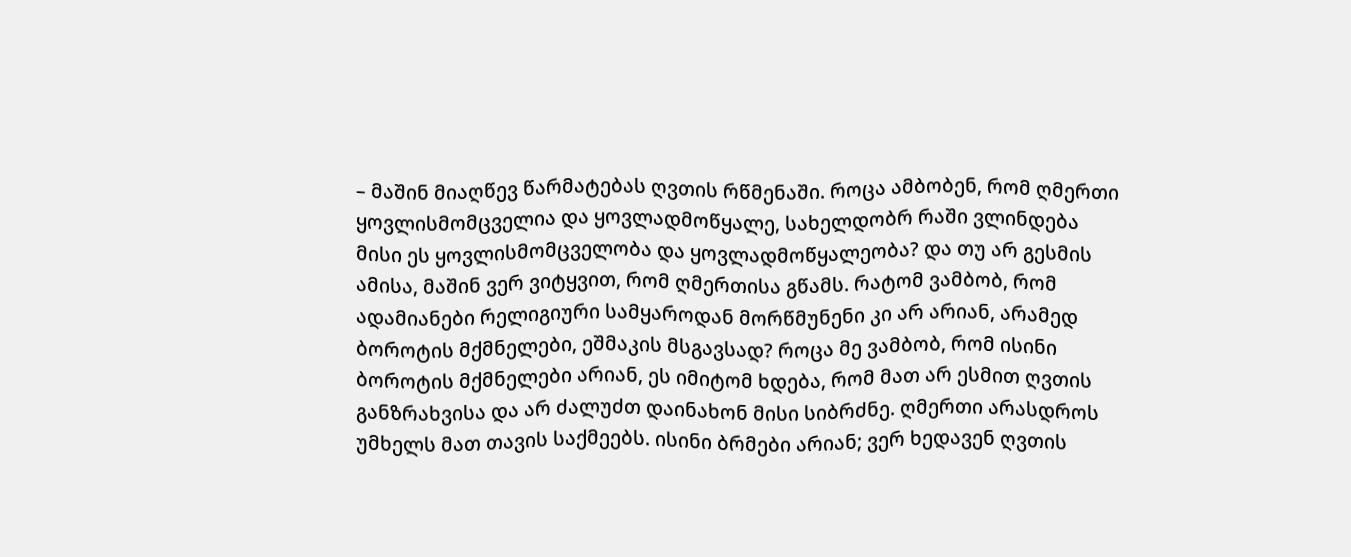– მაშინ მიაღწევ წარმატებას ღვთის რწმენაში. როცა ამბობენ, რომ ღმერთი ყოვლისმომცველია და ყოვლადმოწყალე, სახელდობრ რაში ვლინდება მისი ეს ყოვლისმომცველობა და ყოვლადმოწყალეობა? და თუ არ გესმის ამისა, მაშინ ვერ ვიტყვით, რომ ღმერთისა გწამს. რატომ ვამბობ, რომ ადამიანები რელიგიური სამყაროდან მორწმუნენი კი არ არიან, არამედ ბოროტის მქმნელები, ეშმაკის მსგავსად? როცა მე ვამბობ, რომ ისინი ბოროტის მქმნელები არიან, ეს იმიტომ ხდება, რომ მათ არ ესმით ღვთის განზრახვისა და არ ძალუძთ დაინახონ მისი სიბრძნე. ღმერთი არასდროს უმხელს მათ თავის საქმეებს. ისინი ბრმები არიან; ვერ ხედავენ ღვთის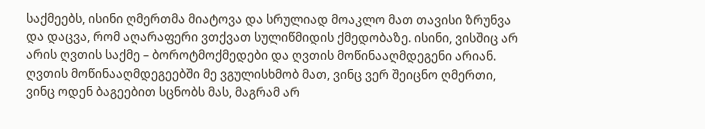საქმეებს, ისინი ღმერთმა მიატოვა და სრულიად მოაკლო მათ თავისი ზრუნვა და დაცვა, რომ აღარაფერი ვთქვათ სულიწმიდის ქმედობაზე. ისინი, ვისშიც არ არის ღვთის საქმე – ბოროტმოქმედები და ღვთის მოწინააღმდეგენი არიან. ღვთის მოწინააღმდეგეებში მე ვგულისხმობ მათ, ვინც ვერ შეიცნო ღმერთი, ვინც ოდენ ბაგეებით სცნობს მას, მაგრამ არ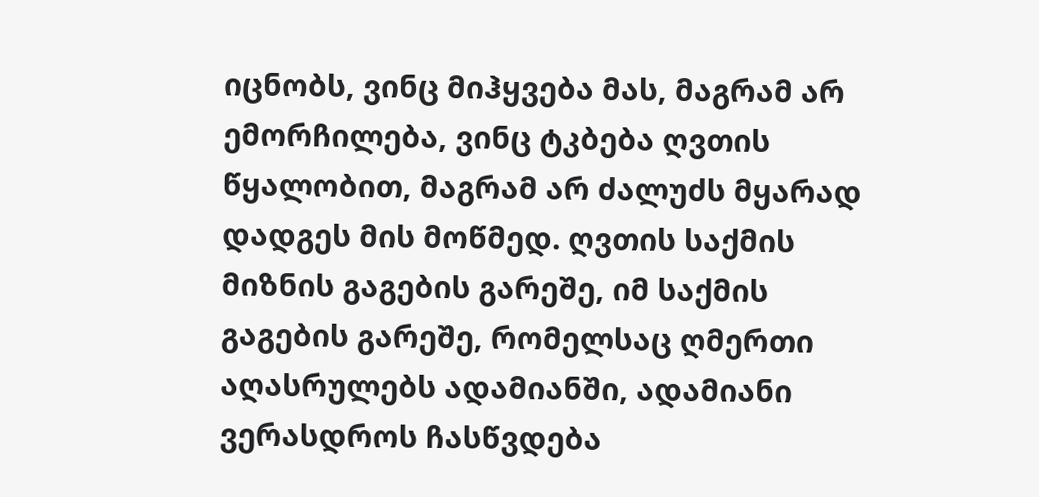იცნობს, ვინც მიჰყვება მას, მაგრამ არ ემორჩილება, ვინც ტკბება ღვთის წყალობით, მაგრამ არ ძალუძს მყარად დადგეს მის მოწმედ. ღვთის საქმის მიზნის გაგების გარეშე, იმ საქმის გაგების გარეშე, რომელსაც ღმერთი აღასრულებს ადამიანში, ადამიანი ვერასდროს ჩასწვდება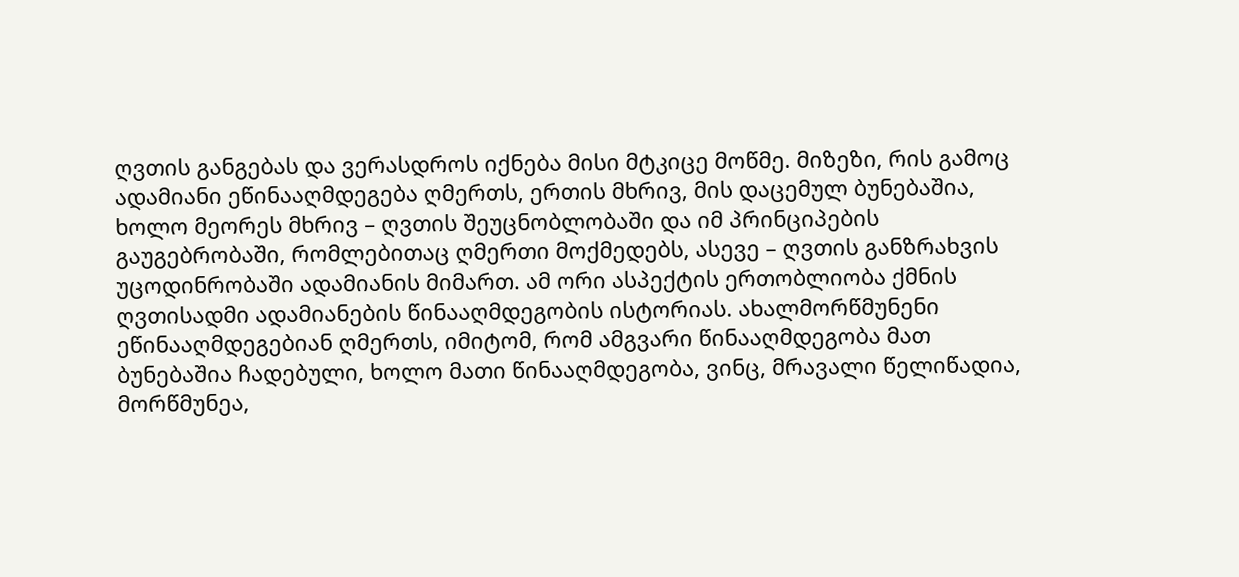ღვთის განგებას და ვერასდროს იქნება მისი მტკიცე მოწმე. მიზეზი, რის გამოც ადამიანი ეწინააღმდეგება ღმერთს, ერთის მხრივ, მის დაცემულ ბუნებაშია, ხოლო მეორეს მხრივ – ღვთის შეუცნობლობაში და იმ პრინციპების გაუგებრობაში, რომლებითაც ღმერთი მოქმედებს, ასევე – ღვთის განზრახვის უცოდინრობაში ადამიანის მიმართ. ამ ორი ასპექტის ერთობლიობა ქმნის ღვთისადმი ადამიანების წინააღმდეგობის ისტორიას. ახალმორწმუნენი ეწინააღმდეგებიან ღმერთს, იმიტომ, რომ ამგვარი წინააღმდეგობა მათ ბუნებაშია ჩადებული, ხოლო მათი წინააღმდეგობა, ვინც, მრავალი წელიწადია, მორწმუნეა,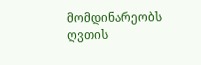მომდინარეობს ღვთის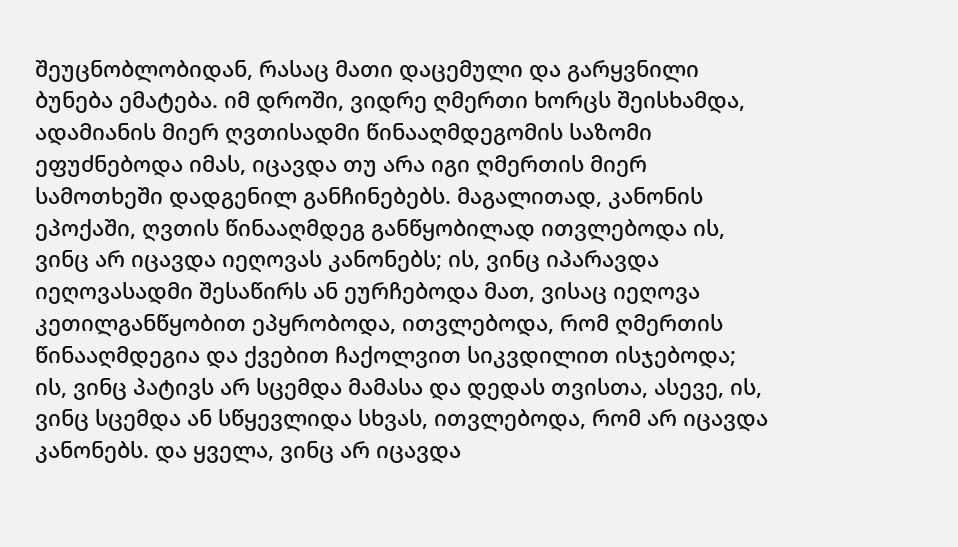შეუცნობლობიდან, რასაც მათი დაცემული და გარყვნილი ბუნება ემატება. იმ დროში, ვიდრე ღმერთი ხორცს შეისხამდა, ადამიანის მიერ ღვთისადმი წინააღმდეგომის საზომი ეფუძნებოდა იმას, იცავდა თუ არა იგი ღმერთის მიერ სამოთხეში დადგენილ განჩინებებს. მაგალითად, კანონის ეპოქაში, ღვთის წინააღმდეგ განწყობილად ითვლებოდა ის, ვინც არ იცავდა იეღოვას კანონებს; ის, ვინც იპარავდა იეღოვასადმი შესაწირს ან ეურჩებოდა მათ, ვისაც იეღოვა კეთილგანწყობით ეპყრობოდა, ითვლებოდა, რომ ღმერთის წინააღმდეგია და ქვებით ჩაქოლვით სიკვდილით ისჯებოდა; ის, ვინც პატივს არ სცემდა მამასა და დედას თვისთა, ასევე, ის, ვინც სცემდა ან სწყევლიდა სხვას, ითვლებოდა, რომ არ იცავდა კანონებს. და ყველა, ვინც არ იცავდა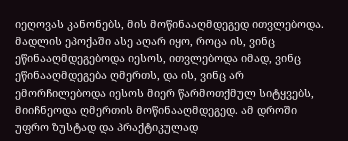იეღოვას კანონებს, მის მოწინააღმდეგედ ითვლებოდა. მადლის ეპოქაში ასე აღარ იყო, როცა ის, ვინც ეწინააღმდეგებოდა იესოს, ითვლებოდა იმად, ვინც ეწინააღმდეგება ღმერთს, და ის, ვინც არ ემორჩილებოდა იესოს მიერ წარმოთქმულ სიტყვებს, მიიჩნეოდა ღმერთის მოწინააღმდეგედ. ამ დროში უფრო ზუსტად და პრაქტიკულად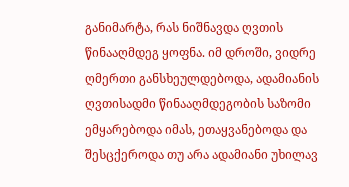განიმარტა, რას ნიშნავდა ღვთის წინააღმდეგ ყოფნა. იმ დროში, ვიდრე ღმერთი განსხეულდებოდა, ადამიანის ღვთისადმი წინააღმდეგობის საზომი ემყარებოდა იმას, ეთაყვანებოდა და შესცქეროდა თუ არა ადამიანი უხილავ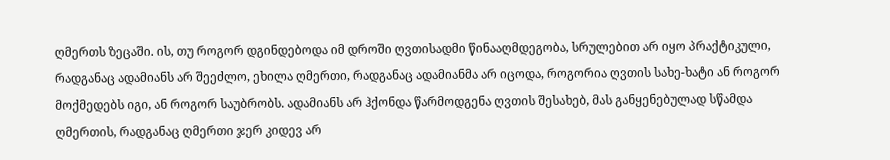ღმერთს ზეცაში. ის, თუ როგორ დგინდებოდა იმ დროში ღვთისადმი წინააღმდეგობა, სრულებით არ იყო პრაქტიკული, რადგანაც ადამიანს არ შეეძლო, ეხილა ღმერთი, რადგანაც ადამიანმა არ იცოდა, როგორია ღვთის სახე-ხატი ან როგორ მოქმედებს იგი, ან როგორ საუბრობს. ადამიანს არ ჰქონდა წარმოდგენა ღვთის შესახებ, მას განყენებულად სწამდა ღმერთის, რადგანაც ღმერთი ჯერ კიდევ არ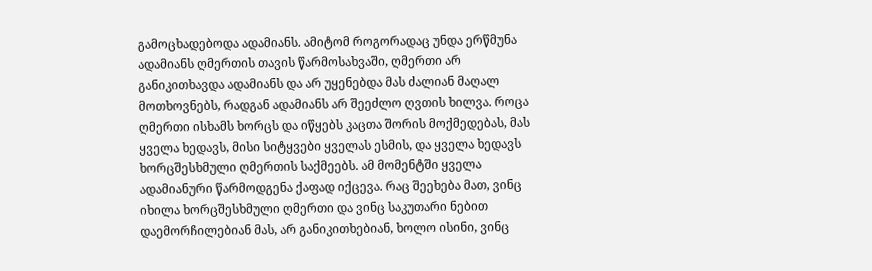გამოცხადებოდა ადამიანს. ამიტომ როგორადაც უნდა ერწმუნა ადამიანს ღმერთის თავის წარმოსახვაში, ღმერთი არ განიკითხავდა ადამიანს და არ უყენებდა მას ძალიან მაღალ მოთხოვნებს, რადგან ადამიანს არ შეეძლო ღვთის ხილვა. როცა ღმერთი ისხამს ხორცს და იწყებს კაცთა შორის მოქმედებას, მას ყველა ხედავს, მისი სიტყვები ყველას ესმის, და ყველა ხედავს ხორცშესხმული ღმერთის საქმეებს. ამ მომენტში ყველა ადამიანური წარმოდგენა ქაფად იქცევა. რაც შეეხება მათ, ვინც იხილა ხორცშესხმული ღმერთი და ვინც საკუთარი ნებით დაემორჩილებიან მას, არ განიკითხებიან, ხოლო ისინი, ვინც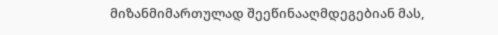მიზანმიმართულად შეეწინააღმდეგებიან მას,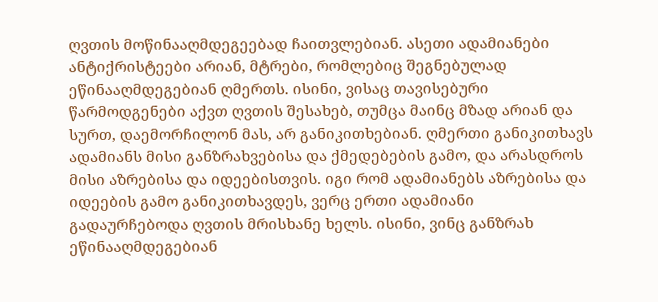ღვთის მოწინააღმდეგეებად ჩაითვლებიან. ასეთი ადამიანები ანტიქრისტეები არიან, მტრები, რომლებიც შეგნებულად ეწინააღმდეგებიან ღმერთს. ისინი, ვისაც თავისებური წარმოდგენები აქვთ ღვთის შესახებ, თუმცა მაინც მზად არიან და სურთ, დაემორჩილონ მას, არ განიკითხებიან. ღმერთი განიკითხავს ადამიანს მისი განზრახვებისა და ქმედებების გამო, და არასდროს მისი აზრებისა და იდეებისთვის. იგი რომ ადამიანებს აზრებისა და იდეების გამო განიკითხავდეს, ვერც ერთი ადამიანი გადაურჩებოდა ღვთის მრისხანე ხელს. ისინი, ვინც განზრახ ეწინააღმდეგებიან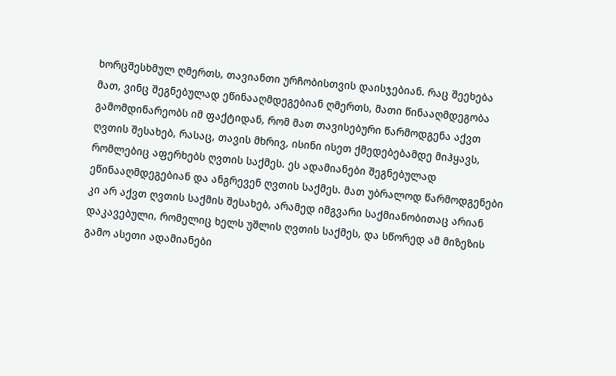ხორცშესხმულ ღმერთს, თავიანთი ურჩობისთვის დაისჯებიან. რაც შეეხება მათ, ვინც შეგნებულად ეწინააღმდეგებიან ღმერთს, მათი წინააღმდეგობა გამომდინარეობს იმ ფაქტიდან, რომ მათ თავისებური წარმოდგენა აქვთ ღვთის შესახებ, რასაც, თავის მხრივ, ისინი ისეთ ქმედებებამდე მიჰყავს, რომლებიც აფერხებს ღვთის საქმეს. ეს ადამიანები შეგნებულად ეწინააღმდეგებიან და ანგრევენ ღვთის საქმეს. მათ უბრალოდ წარმოდგენები კი არ აქვთ ღვთის საქმის შესახებ, არამედ იმგვარი საქმიანობითაც არიან დაკავებული, რომელიც ხელს უშლის ღვთის საქმეს, და სწორედ ამ მიზეზის გამო ასეთი ადამიანები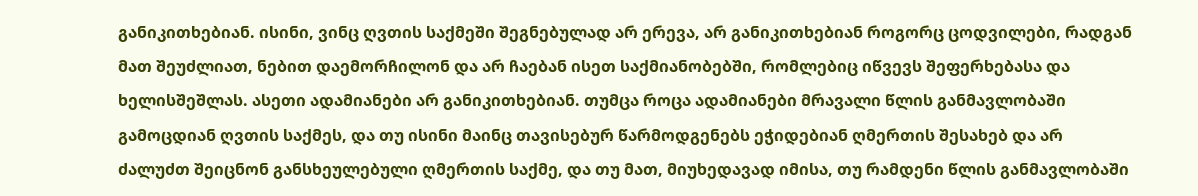განიკითხებიან. ისინი, ვინც ღვთის საქმეში შეგნებულად არ ერევა, არ განიკითხებიან როგორც ცოდვილები, რადგან მათ შეუძლიათ, ნებით დაემორჩილონ და არ ჩაებან ისეთ საქმიანობებში, რომლებიც იწვევს შეფერხებასა და ხელისშეშლას. ასეთი ადამიანები არ განიკითხებიან. თუმცა როცა ადამიანები მრავალი წლის განმავლობაში გამოცდიან ღვთის საქმეს, და თუ ისინი მაინც თავისებურ წარმოდგენებს ეჭიდებიან ღმერთის შესახებ და არ ძალუძთ შეიცნონ განსხეულებული ღმერთის საქმე, და თუ მათ, მიუხედავად იმისა, თუ რამდენი წლის განმავლობაში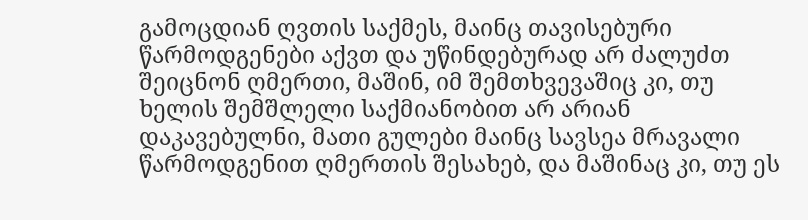გამოცდიან ღვთის საქმეს, მაინც თავისებური წარმოდგენები აქვთ და უწინდებურად არ ძალუძთ შეიცნონ ღმერთი, მაშინ, იმ შემთხვევაშიც კი, თუ ხელის შემშლელი საქმიანობით არ არიან დაკავებულნი, მათი გულები მაინც სავსეა მრავალი წარმოდგენით ღმერთის შესახებ, და მაშინაც კი, თუ ეს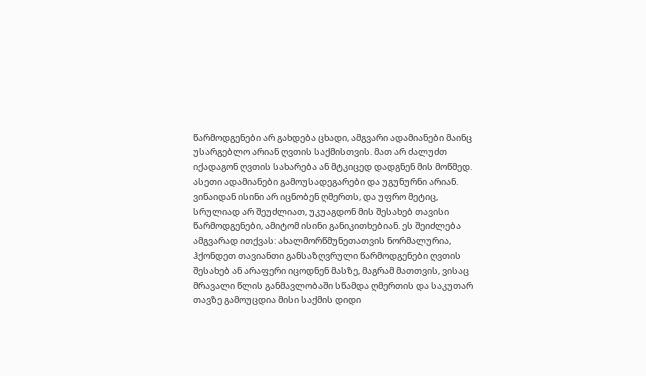წარმოდგენები არ გახდება ცხადი, ამგვარი ადამიანები მაინც უსარგებლო არიან ღვთის საქმისთვის. მათ არ ძალუძთ იქადაგონ ღვთის სახარება ან მტკიცედ დადგნენ მის მოწმედ. ასეთი ადამიანები გამოუსადეგარები და უგუნურნი არიან. ვინაიდან ისინი არ იცნობენ ღმერთს, და უფრო მეტიც, სრულიად არ შეუძლიათ, უკუაგდონ მის შესახებ თავისი წარმოდგენები, ამიტომ ისინი განიკითხებიან. ეს შეიძლება ამგვარად ითქვას: ახალმორწმუნეთათვის ნორმალურია, ჰქონდეთ თავიანთი განსაზღვრული წარმოდგენები ღვთის შესახებ ან არაფერი იცოდნენ მასზე, მაგრამ მათთვის, ვისაც მრავალი წლის განმავლობაში სწამდა ღმერთის და საკუთარ თავზე გამოუცდია მისი საქმის დიდი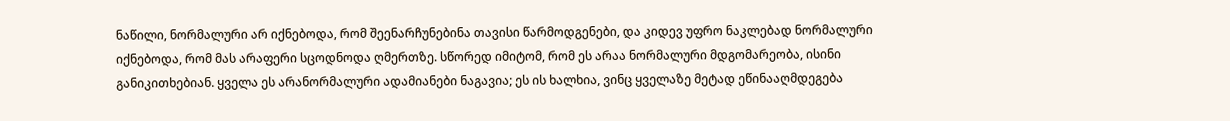ნაწილი, ნორმალური არ იქნებოდა, რომ შეენარჩუნებინა თავისი წარმოდგენები, და კიდევ უფრო ნაკლებად ნორმალური იქნებოდა, რომ მას არაფერი სცოდნოდა ღმერთზე. სწორედ იმიტომ, რომ ეს არაა ნორმალური მდგომარეობა, ისინი განიკითხებიან. ყველა ეს არანორმალური ადამიანები ნაგავია; ეს ის ხალხია, ვინც ყველაზე მეტად ეწინააღმდეგება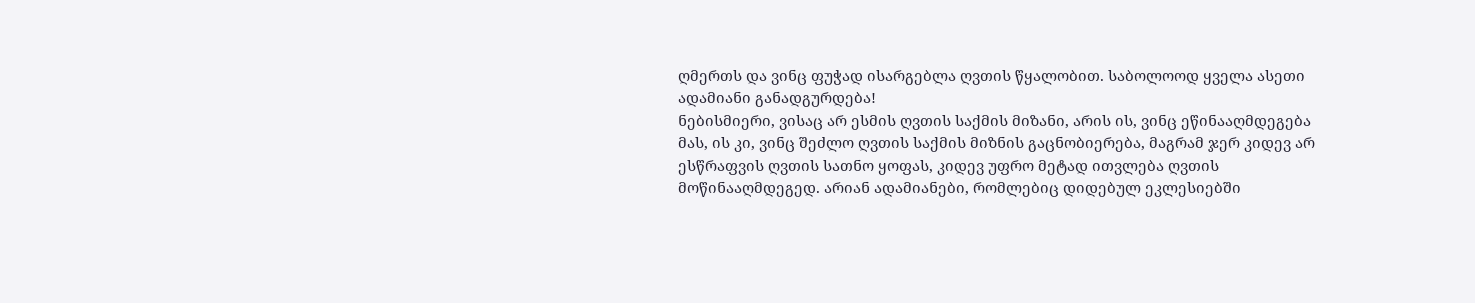ღმერთს და ვინც ფუჭად ისარგებლა ღვთის წყალობით. საბოლოოდ ყველა ასეთი ადამიანი განადგურდება!
ნებისმიერი, ვისაც არ ესმის ღვთის საქმის მიზანი, არის ის, ვინც ეწინააღმდეგება მას, ის კი, ვინც შეძლო ღვთის საქმის მიზნის გაცნობიერება, მაგრამ ჯერ კიდევ არ ესწრაფვის ღვთის სათნო ყოფას, კიდევ უფრო მეტად ითვლება ღვთის მოწინააღმდეგედ. არიან ადამიანები, რომლებიც დიდებულ ეკლესიებში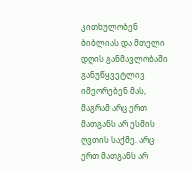კითხულობენ ბიბლიას და მთელი დღის განმავლობაში განუწყვეტლივ იმეორებენ მას, მაგრამ არც ერთ მათგანს არ ესმის ღვთის საქმე. არც ერთ მათგანს არ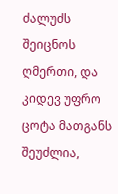ძალუძს შეიცნოს ღმერთი, და კიდევ უფრო ცოტა მათგანს შეუძლია,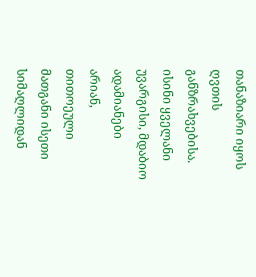თანაზიარი იყოს ღვთის განზრახვებისა. ისინი ყველანი უვარგისი, მდაბიო ადამიანები არიან, თითოეული მათგანი ისეთი სიმაღლიდან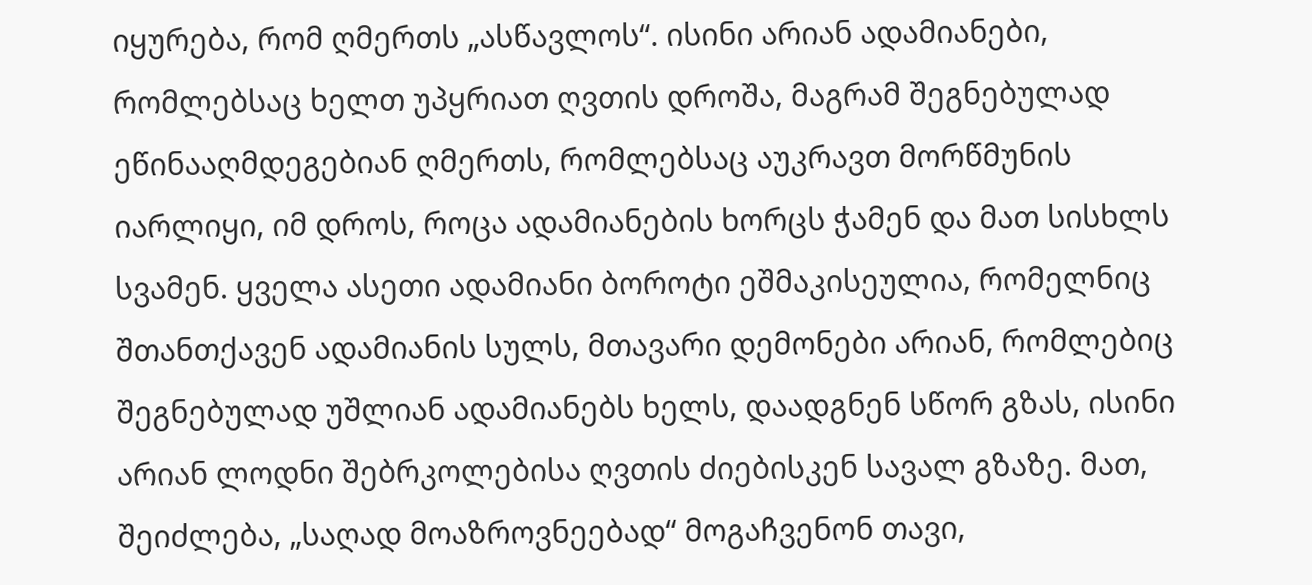იყურება, რომ ღმერთს „ასწავლოს“. ისინი არიან ადამიანები, რომლებსაც ხელთ უპყრიათ ღვთის დროშა, მაგრამ შეგნებულად ეწინააღმდეგებიან ღმერთს, რომლებსაც აუკრავთ მორწმუნის იარლიყი, იმ დროს, როცა ადამიანების ხორცს ჭამენ და მათ სისხლს სვამენ. ყველა ასეთი ადამიანი ბოროტი ეშმაკისეულია, რომელნიც შთანთქავენ ადამიანის სულს, მთავარი დემონები არიან, რომლებიც შეგნებულად უშლიან ადამიანებს ხელს, დაადგნენ სწორ გზას, ისინი არიან ლოდნი შებრკოლებისა ღვთის ძიებისკენ სავალ გზაზე. მათ, შეიძლება, „საღად მოაზროვნეებად“ მოგაჩვენონ თავი,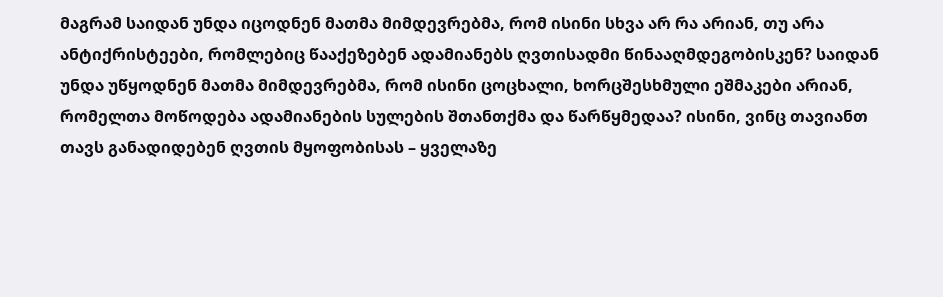მაგრამ საიდან უნდა იცოდნენ მათმა მიმდევრებმა, რომ ისინი სხვა არ რა არიან, თუ არა ანტიქრისტეები, რომლებიც წააქეზებენ ადამიანებს ღვთისადმი წინააღმდეგობისკენ? საიდან უნდა უწყოდნენ მათმა მიმდევრებმა, რომ ისინი ცოცხალი, ხორცშესხმული ეშმაკები არიან, რომელთა მოწოდება ადამიანების სულების შთანთქმა და წარწყმედაა? ისინი, ვინც თავიანთ თავს განადიდებენ ღვთის მყოფობისას – ყველაზე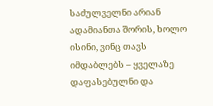საძულველნი არიან ადამიანთა შორის, ხოლო ისინი, ვინც თავს იმდაბლებს – ყველაზე დაფასებულნი და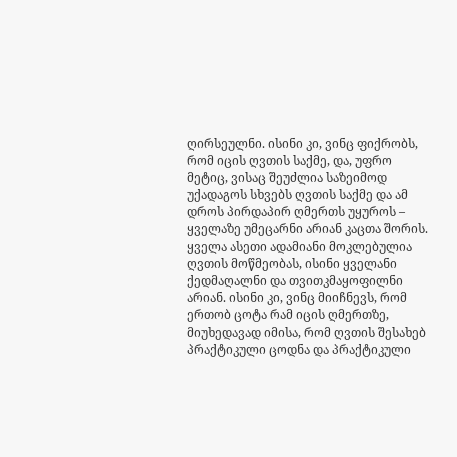ღირსეულნი. ისინი კი, ვინც ფიქრობს, რომ იცის ღვთის საქმე, და, უფრო მეტიც, ვისაც შეუძლია საზეიმოდ უქადაგოს სხვებს ღვთის საქმე და ამ დროს პირდაპირ ღმერთს უყუროს – ყველაზე უმეცარნი არიან კაცთა შორის. ყველა ასეთი ადამიანი მოკლებულია ღვთის მოწმეობას, ისინი ყველანი ქედმაღალნი და თვითკმაყოფილნი არიან. ისინი კი, ვინც მიიჩნევს, რომ ერთობ ცოტა რამ იცის ღმერთზე, მიუხედავად იმისა, რომ ღვთის შესახებ პრაქტიკული ცოდნა და პრაქტიკული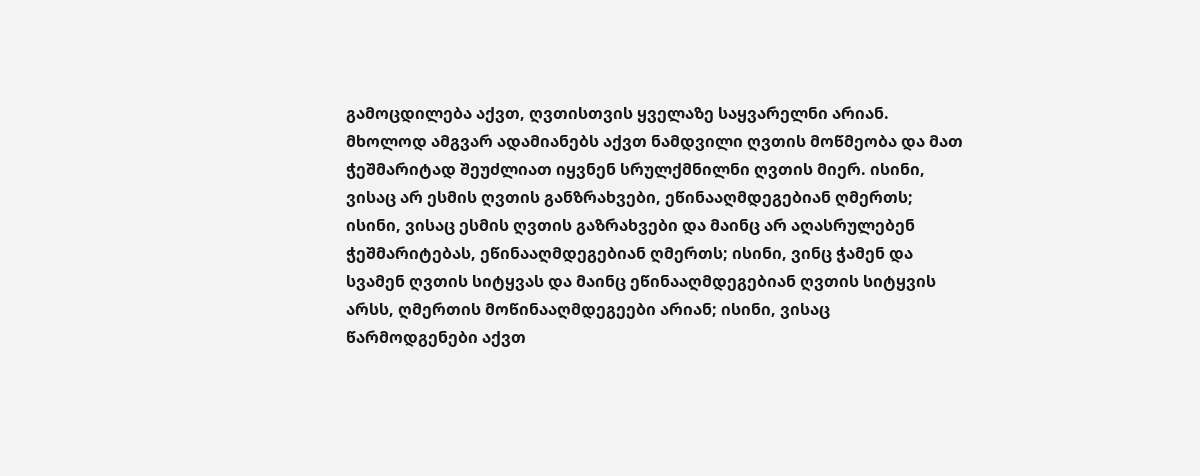გამოცდილება აქვთ, ღვთისთვის ყველაზე საყვარელნი არიან. მხოლოდ ამგვარ ადამიანებს აქვთ ნამდვილი ღვთის მოწმეობა და მათ ჭეშმარიტად შეუძლიათ იყვნენ სრულქმნილნი ღვთის მიერ. ისინი, ვისაც არ ესმის ღვთის განზრახვები, ეწინააღმდეგებიან ღმერთს; ისინი, ვისაც ესმის ღვთის გაზრახვები და მაინც არ აღასრულებენ ჭეშმარიტებას, ეწინააღმდეგებიან ღმერთს; ისინი, ვინც ჭამენ და სვამენ ღვთის სიტყვას და მაინც ეწინააღმდეგებიან ღვთის სიტყვის არსს, ღმერთის მოწინააღმდეგეები არიან; ისინი, ვისაც წარმოდგენები აქვთ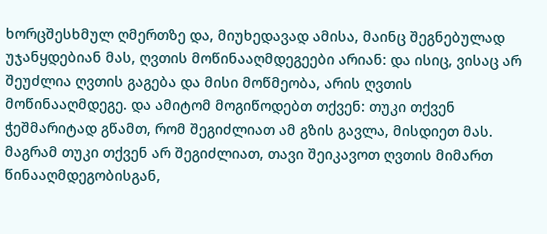ხორცშესხმულ ღმერთზე და, მიუხედავად ამისა, მაინც შეგნებულად უჯანყდებიან მას, ღვთის მოწინააღმდეგეები არიან: და ისიც, ვისაც არ შეუძლია ღვთის გაგება და მისი მოწმეობა, არის ღვთის მოწინააღმდეგე. და ამიტომ მოგიწოდებთ თქვენ: თუკი თქვენ ჭეშმარიტად გწამთ, რომ შეგიძლიათ ამ გზის გავლა, მისდიეთ მას. მაგრამ თუკი თქვენ არ შეგიძლიათ, თავი შეიკავოთ ღვთის მიმართ წინააღმდეგობისგან,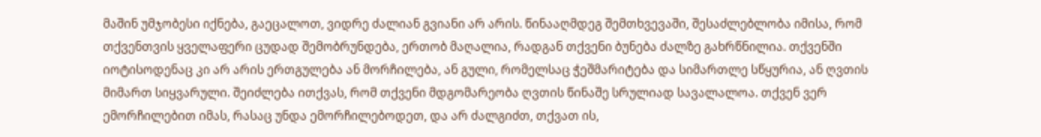მაშინ უმჯობესი იქნება, გაეცალოთ, ვიდრე ძალიან გვიანი არ არის. წინააღმდეგ შემთხვევაში, შესაძლებლობა იმისა, რომ თქვენთვის ყველაფერი ცუდად შემობრუნდება, ერთობ მაღალია, რადგან თქვენი ბუნება ძალზე გახრწნილია. თქვენში იოტისოდენაც კი არ არის ერთგულება ან მორჩილება, ან გული, რომელსაც ჭეშმარიტება და სიმართლე სწყურია, ან ღვთის მიმართ სიყვარული. შეიძლება ითქვას, რომ თქვენი მდგომარეობა ღვთის წინაშე სრულიად სავალალოა. თქვენ ვერ ემორჩილებით იმას, რასაც უნდა ემორჩილებოდეთ, და არ ძალგიძთ, თქვათ ის,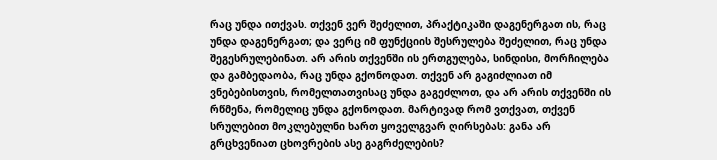რაც უნდა ითქვას. თქვენ ვერ შეძელით, პრაქტიკაში დაგენერგათ ის, რაც უნდა დაგენერგათ; და ვერც იმ ფუნქციის შესრულება შეძელით, რაც უნდა შეგესრულებინათ. არ არის თქვენში ის ერთგულება, სინდისი, მორჩილება და გამბედაობა, რაც უნდა გქონოდათ. თქვენ არ გაგიძლიათ იმ ვნებებისთვის, რომელთათვისაც უნდა გაგეძლოთ, და არ არის თქვენში ის რწმენა, რომელიც უნდა გქონოდათ. მარტივად რომ ვთქვათ, თქვენ სრულებით მოკლებულნი ხართ ყოველგვარ ღირსებას: განა არ გრცხვენიათ ცხოვრების ასე გაგრძელების?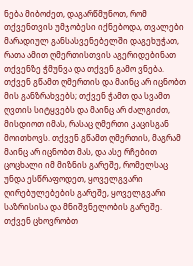ნება მიბოძეთ, დაგარწმუნოთ, რომ თქვენთვის უმჯობესი იქნებოდა, თვალები მარადიულ განსასვენებელში დაგეხუჭათ, რათა ამით ღმერთისთვის აგერიდებინათ თქვენზე ჭმუნვა და თქვენ გამო ვნება. თქვენ გწამთ ღმერთის და მაინც არ იცნობთ მის განზრახვებს; თქვენ ჭამთ და სვამთ ღვთის სიტყვებს და მაინც არ ძალგიძთ, მისდიოთ იმას, რასაც ღმერთი კაცისგან მოითხოვს. თქვენ გწამთ ღმერთის, მაგრამ მაინც არ იცნობთ მას, და ასე რჩებით ცოცხალი იმ მიზნის გარეშე, რომელსაც უნდა ესწრაფოდეთ, ყოველგვარი ღირებულებების გარეშე, ყოველგვარი საზრისისა და მნიშვნელობის გარეშე. თქვენ ცხოვრობთ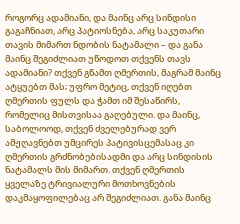როგორც ადამიანი, და მაინც არც სინდისი გაგაჩნიათ, არც პატიოსნება, არც საკუთარი თავის მიმართ ნდობის ნატამალი – და განა მაინც შეგიძლიათ უწოდოთ თქვენს თავს ადამიანი? თქვენ გწამთ ღმერთის, მაგრამ მაინც ატყუებთ მას; უფრო მეტიც, თქვენ იღებთ ღმერთის ფულს და ჭამთ იმ შესაწირს, რომელიც მისთვისაა გაღებული. და მაინც, საბოლოოდ, თქვენ ძველებურად ვერ ამჟღავნებთ უმცირეს პატივისცემასაც კი ღმერთის გრძნობებისადმი და არც სინდისის ნატამალს მის მიმართ. თქვენ ღმერთის ყველაზე ტრივიალური მოთხოვნების დაკმაყოფილებაც არ შეგიძლიათ. განა მაინც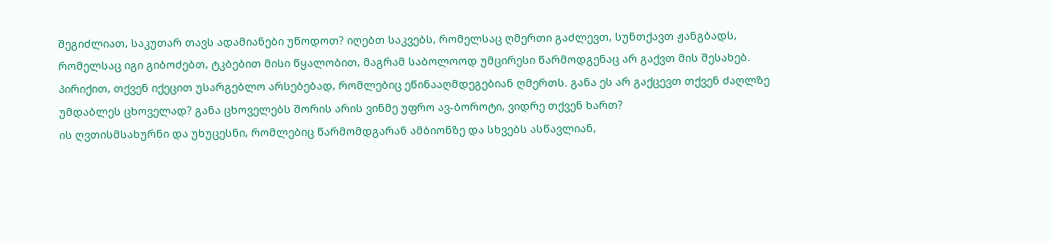შეგიძლიათ, საკუთარ თავს ადამიანები უწოდოთ? იღებთ საკვებს, რომელსაც ღმერთი გაძლევთ, სუნთქავთ ჟანგბადს, რომელსაც იგი გიბოძებთ, ტკბებით მისი წყალობით, მაგრამ საბოლოოდ უმცირესი წარმოდგენაც არ გაქვთ მის შესახებ. პირიქით, თქვენ იქეცით უსარგებლო არსებებად, რომლებიც ეწინააღმდეგებიან ღმერთს. განა ეს არ გაქცევთ თქვენ ძაღლზე უმდაბლეს ცხოველად? განა ცხოველებს შორის არის ვინმე უფრო ავ-ბოროტი, ვიდრე თქვენ ხართ?
ის ღვთისმსახურნი და უხუცესნი, რომლებიც წარმომდგარან ამბიონზე და სხვებს ასწავლიან,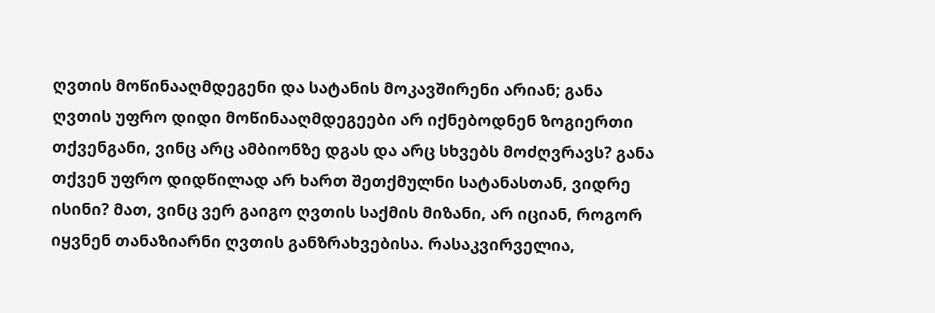ღვთის მოწინააღმდეგენი და სატანის მოკავშირენი არიან; განა ღვთის უფრო დიდი მოწინააღმდეგეები არ იქნებოდნენ ზოგიერთი თქვენგანი, ვინც არც ამბიონზე დგას და არც სხვებს მოძღვრავს? განა თქვენ უფრო დიდწილად არ ხართ შეთქმულნი სატანასთან, ვიდრე ისინი? მათ, ვინც ვერ გაიგო ღვთის საქმის მიზანი, არ იციან, როგორ იყვნენ თანაზიარნი ღვთის განზრახვებისა. რასაკვირველია,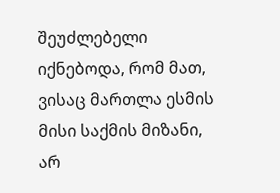შეუძლებელი იქნებოდა, რომ მათ, ვისაც მართლა ესმის მისი საქმის მიზანი, არ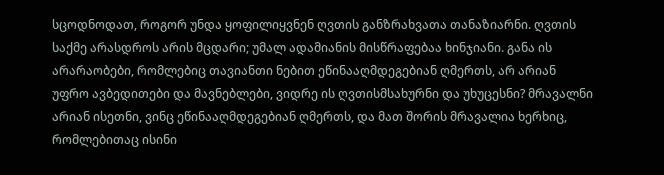სცოდნოდათ, როგორ უნდა ყოფილიყვნენ ღვთის განზრახვათა თანაზიარნი. ღვთის საქმე არასდროს არის მცდარი; უმალ ადამიანის მისწრაფებაა ხინჯიანი. განა ის არარაობები, რომლებიც თავიანთი ნებით ეწინააღმდეგებიან ღმერთს, არ არიან უფრო ავბედითები და მავნებლები, ვიდრე ის ღვთისმსახურნი და უხუცესნი? მრავალნი არიან ისეთნი, ვინც ეწინააღმდეგებიან ღმერთს, და მათ შორის მრავალია ხერხიც, რომლებითაც ისინი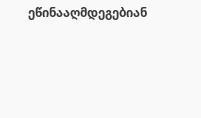ეწინააღმდეგებიან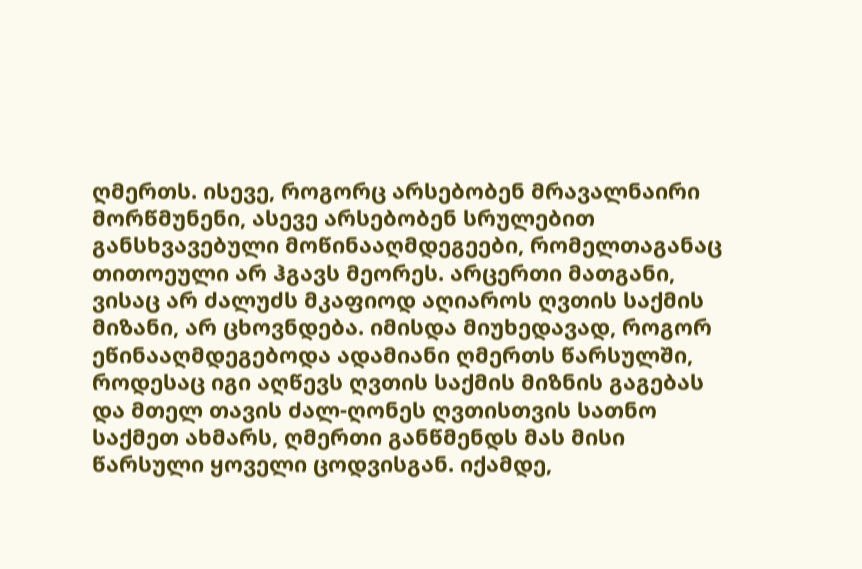ღმერთს. ისევე, როგორც არსებობენ მრავალნაირი მორწმუნენი, ასევე არსებობენ სრულებით განსხვავებული მოწინააღმდეგეები, რომელთაგანაც თითოეული არ ჰგავს მეორეს. არცერთი მათგანი, ვისაც არ ძალუძს მკაფიოდ აღიაროს ღვთის საქმის მიზანი, არ ცხოვნდება. იმისდა მიუხედავად, როგორ ეწინააღმდეგებოდა ადამიანი ღმერთს წარსულში, როდესაც იგი აღწევს ღვთის საქმის მიზნის გაგებას და მთელ თავის ძალ-ღონეს ღვთისთვის სათნო საქმეთ ახმარს, ღმერთი განწმენდს მას მისი წარსული ყოველი ცოდვისგან. იქამდე,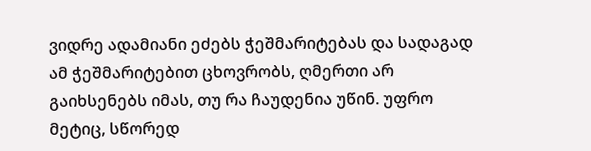ვიდრე ადამიანი ეძებს ჭეშმარიტებას და სადაგად ამ ჭეშმარიტებით ცხოვრობს, ღმერთი არ გაიხსენებს იმას, თუ რა ჩაუდენია უწინ. უფრო მეტიც, სწორედ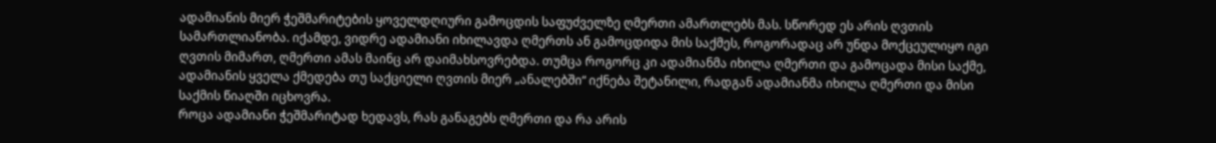ადამიანის მიერ ჭეშმარიტების ყოველდღიური გამოცდის საფუძველზე ღმერთი ამართლებს მას. სწორედ ეს არის ღვთის სამართლიანობა. იქამდე, ვიდრე ადამიანი იხილავდა ღმერთს ან გამოცდიდა მის საქმეს, როგორადაც არ უნდა მოქცეულიყო იგი ღვთის მიმართ, ღმერთი ამას მაინც არ დაიმახსოვრებდა. თუმცა როგორც კი ადამიანმა იხილა ღმერთი და გამოცადა მისი საქმე, ადამიანის ყველა ქმედება თუ საქციელი ღვთის მიერ „ანალებში“ იქნება შეტანილი, რადგან ადამიანმა იხილა ღმერთი და მისი საქმის წიაღში იცხოვრა.
როცა ადამიანი ჭეშმარიტად ხედავს, რას განაგებს ღმერთი და რა არის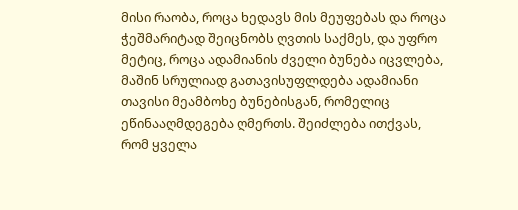მისი რაობა, როცა ხედავს მის მეუფებას და როცა ჭეშმარიტად შეიცნობს ღვთის საქმეს, და უფრო მეტიც, როცა ადამიანის ძველი ბუნება იცვლება, მაშინ სრულიად გათავისუფლდება ადამიანი თავისი მეამბოხე ბუნებისგან, რომელიც ეწინააღმდეგება ღმერთს. შეიძლება ითქვას, რომ ყველა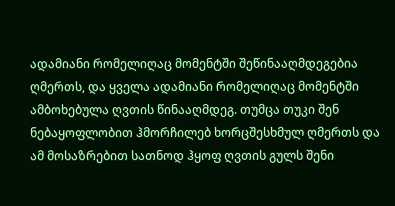ადამიანი რომელიღაც მომენტში შეწინააღმდეგებია ღმერთს, და ყველა ადამიანი რომელიღაც მომენტში ამბოხებულა ღვთის წინააღმდეგ. თუმცა თუკი შენ ნებაყოფლობით ჰმორჩილებ ხორცშესხმულ ღმერთს და ამ მოსაზრებით სათნოდ ჰყოფ ღვთის გულს შენი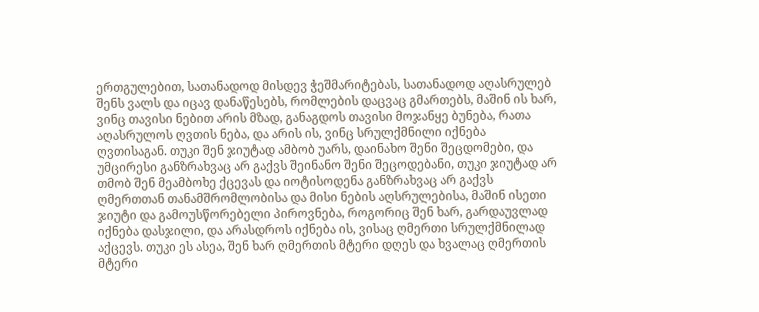ერთგულებით, სათანადოდ მისდევ ჭეშმარიტებას, სათანადოდ აღასრულებ შენს ვალს და იცავ დანაწესებს, რომლების დაცვაც გმართებს, მაშინ ის ხარ, ვინც თავისი ნებით არის მზად, განაგდოს თავისი მოჯანყე ბუნება, რათა აღასრულოს ღვთის ნება, და არის ის, ვინც სრულქმნილი იქნება ღვთისაგან. თუკი შენ ჯიუტად ამბობ უარს, დაინახო შენი შეცდომები, და უმცირესი განზრახვაც არ გაქვს შეინანო შენი შეცოდებანი, თუკი ჯიუტად არ თმობ შენ მეამბოხე ქცევას და იოტისოდენა განზრახვაც არ გაქვს ღმერთთან თანამშრომლობისა და მისი ნების აღსრულებისა, მაშინ ისეთი ჯიუტი და გამოუსწორებელი პიროვნება, როგორიც შენ ხარ, გარდაუვლად იქნება დასჯილი, და არასდროს იქნება ის, ვისაც ღმერთი სრულქმნილად აქცევს. თუკი ეს ასეა, შენ ხარ ღმერთის მტერი დღეს და ხვალაც ღმერთის მტერი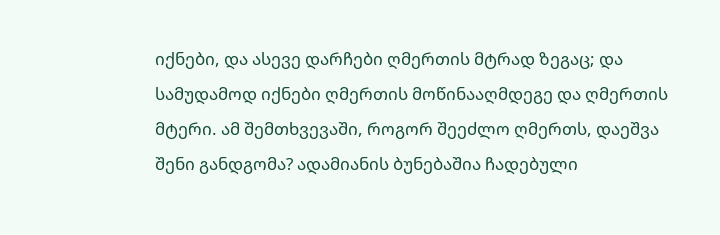იქნები, და ასევე დარჩები ღმერთის მტრად ზეგაც; და სამუდამოდ იქნები ღმერთის მოწინააღმდეგე და ღმერთის მტერი. ამ შემთხვევაში, როგორ შეეძლო ღმერთს, დაეშვა შენი განდგომა? ადამიანის ბუნებაშია ჩადებული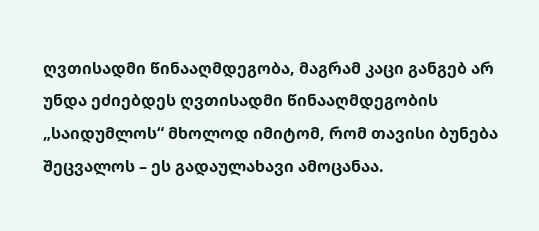ღვთისადმი წინააღმდეგობა, მაგრამ კაცი განგებ არ უნდა ეძიებდეს ღვთისადმი წინააღმდეგობის „საიდუმლოს“ მხოლოდ იმიტომ, რომ თავისი ბუნება შეცვალოს – ეს გადაულახავი ამოცანაა.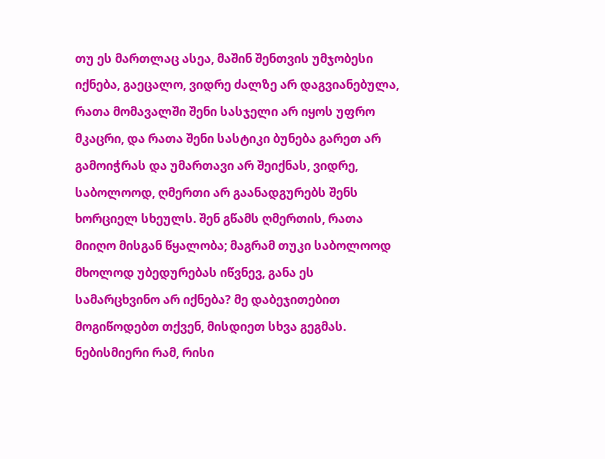თუ ეს მართლაც ასეა, მაშინ შენთვის უმჯობესი იქნება, გაეცალო, ვიდრე ძალზე არ დაგვიანებულა, რათა მომავალში შენი სასჯელი არ იყოს უფრო მკაცრი, და რათა შენი სასტიკი ბუნება გარეთ არ გამოიჭრას და უმართავი არ შეიქნას, ვიდრე, საბოლოოდ, ღმერთი არ გაანადგურებს შენს ხორციელ სხეულს. შენ გწამს ღმერთის, რათა მიიღო მისგან წყალობა; მაგრამ თუკი საბოლოოდ მხოლოდ უბედურებას იწვნევ, განა ეს სამარცხვინო არ იქნება? მე დაბეჯითებით მოგიწოდებთ თქვენ, მისდიეთ სხვა გეგმას. ნებისმიერი რამ, რისი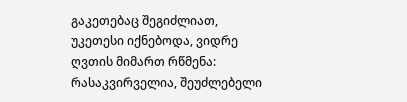გაკეთებაც შეგიძლიათ, უკეთესი იქნებოდა, ვიდრე ღვთის მიმართ რწმენა: რასაკვირველია, შეუძლებელი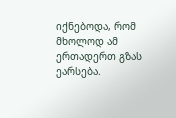იქნებოდა, რომ მხოლოდ ამ ერთადერთ გზას ეარსება.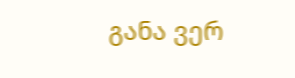განა ვერ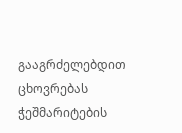გააგრძელებდით ცხოვრებას ჭეშმარიტების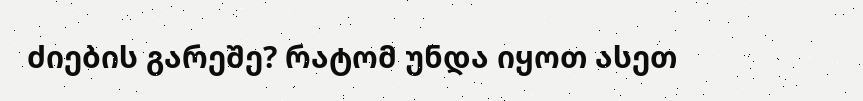ძიების გარეშე? რატომ უნდა იყოთ ასეთ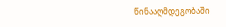წინააღმდეგობაში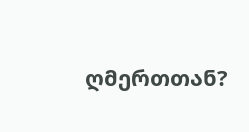ღმერთთან?